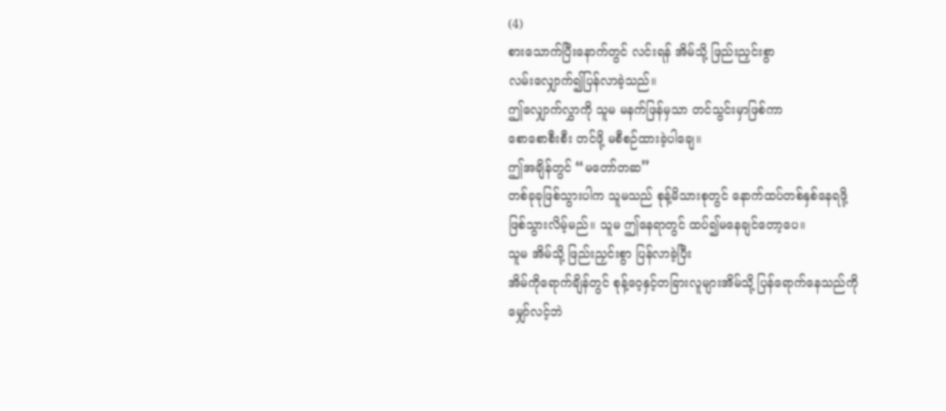(4)
စားသောက်ပြီးနောက်တွင် လင်းရန် အိမ်သို့ ဖြည်းညှင်းစွာ
လမ်းလျှောက်၍ပြန်လာခဲ့သည်။
ဤလျှောက်လွှာကို သူမ မနက်ဖြန်မှသာ တင်သွင်းမှာဖြစ်ကာ
စောစောစီးစီး တင်ဖို့ မစီစဉ်ထားခဲ့ပါချေ။
ဤအချိန်တွင် “မတော်တဆ”
တစ်ခုခုဖြစ်သွားပါက သူမသည် စုန့်မိသားစုတွင် နောက်ထပ်တစ်နှစ်နေရဖို့
ဖြစ်သွားလိမ့်မည်။ သူမ ဤနေရာတွင် ထပ်၍မနေချင်တော့ပေ။
သူမ အိမ်သို့ ဖြည်းညှင်းစွာ ပြန်လာခဲ့ပြီး
အိမ်ကိုရောက်ချိန်တွင် စုန့်ဝေ့နှင့်တခြားလူများအိမ်သို့ ပြန်ရောက်နေသည်ကို
မျှော်လင့်ဘဲ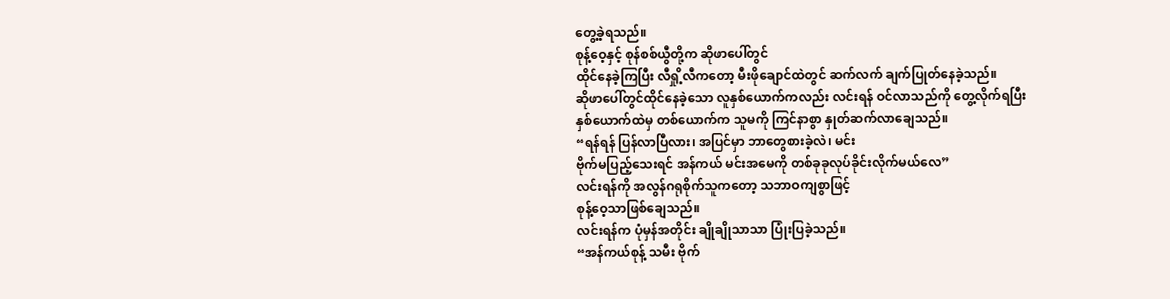တွေ့ခဲ့ရသည်။
စုန့်ဝေ့နှင့် စုန်စစ်ယွီတို့က ဆိုဖာပေါ်တွင်
ထိုင်နေခဲ့ကြပြီး လီရှို့လီကတော့ မီးဖိုချောင်ထဲတွင် ဆက်လက် ချက်ပြုတ်နေခဲ့သည်။
ဆိုဖာပေါ်တွင်ထိုင်နေခဲ့သော လူနှစ်ယောက်ကလည်း လင်းရန် ဝင်လာသည်ကို တွေ့လိုက်ရပြီး
နှစ်ယောက်ထဲမှ တစ်ယောက်က သူမကို ကြင်နာစွာ နှုတ်ဆက်လာချေသည်။
“ရန်ရန် ပြန်လာပြီလား၊ အပြင်မှာ ဘာတွေစားခဲ့လဲ၊ မင်း
ဗိုက်မပြည့်သေးရင် အန်ကယ် မင်းအမေကို တစ်ခုခုလုပ်ခိုင်းလိုက်မယ်လေ”
လင်းရန်ကို အလွန်ဂရုစိုက်သူကတော့ သဘာဝကျစွာဖြင့်
စုန့်ဝေ့သာဖြစ်ချေသည်။
လင်းရန်က ပုံမှန်အတိုင်း ချိုချိုသာသာ ပြုံးပြခဲ့သည်။
“အန်ကယ်စုန့် သမီး ဗိုက်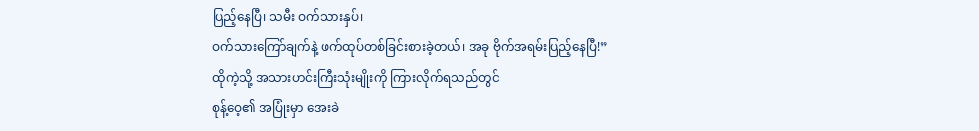ပြည့်နေပြီ၊ သမီး ဝက်သားနှပ်၊
ဝက်သားကြော်ချက်နဲ့ ဖက်ထုပ်တစ်ခြင်းစားခဲ့တယ်၊ အခု ဗိုက်အရမ်းပြည့်နေပြီ!”
ထိုကဲ့သို့ အသားဟင်းကြီးသုံးမျိုးကို ကြားလိုက်ရသည်တွင်
စုန့်ဝေ့၏ အပြုံးမှာ အေးခဲ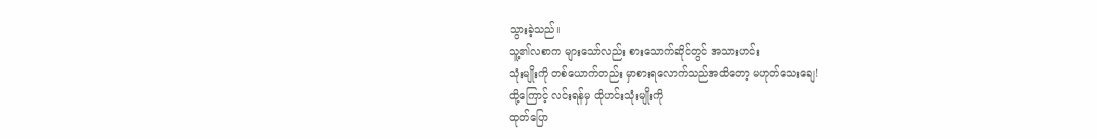သွားခဲ့သည်။
သူ့၏လစာက များသော်လည်း စားသောက်ဆိုင်တွင် အသားဟင်း
သုံးမျိုးကို တစ်ယောက်တည်း မှာစားရလောက်သည်အထိတော့ မဟုတ်သေးချေ!
ထို့ကြောင့် လင်းရန်မှ ထိုဟင်းသုံးမျိုးကို
ထုတ်ပြော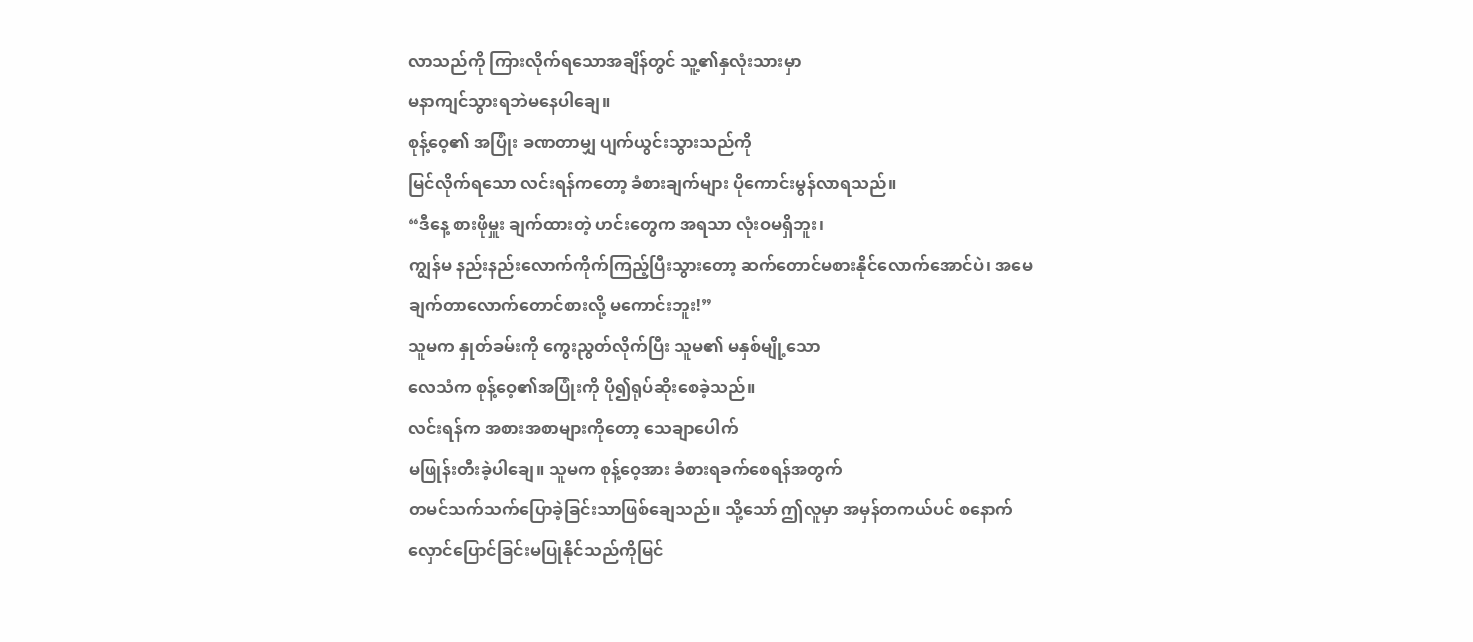လာသည်ကို ကြားလိုက်ရသောအချိန်တွင် သူ့၏နှလုံးသားမှာ
မနာကျင်သွားရဘဲမနေပါချေ။
စုန့်ဝေ့၏ အပြုံး ခဏတာမျှ ပျက်ယွင်းသွားသည်ကို
မြင်လိုက်ရသော လင်းရန်ကတော့ ခံစားချက်များ ပိုကောင်းမွန်လာရသည်။
“ဒီနေ့ စားဖိုမှူး ချက်ထားတဲ့ ဟင်းတွေက အရသာ လုံးဝမရှိဘူး၊
ကျွန်မ နည်းနည်းလောက်ကိုက်ကြည့်ပြီးသွားတော့ ဆက်တောင်မစားနိုင်လောက်အောင်ပဲ၊ အမေ
ချက်တာလောက်တောင်စားလို့ မကောင်းဘူး!”
သူမက နှုတ်ခမ်းကို ကွေးညွတ်လိုက်ပြီး သူမ၏ မနှစ်မျို့သော
လေသံက စုန့်ဝေ့၏အပြုံးကို ပို၍ရုပ်ဆိုးစေခဲ့သည်။
လင်းရန်က အစားအစာများကိုတော့ သေချာပေါက်
မဖြုန်းတီးခဲ့ပါချေ။ သူမက စုန့်ဝေ့အား ခံစားရခက်စေရန်အတွက်
တမင်သက်သက်ပြောခဲ့ခြင်းသာဖြစ်ချေသည်။ သို့သော် ဤလူမှာ အမှန်တကယ်ပင် စနောက်
လှောင်ပြောင်ခြင်းမပြုနိုင်သည်ကိုမြင်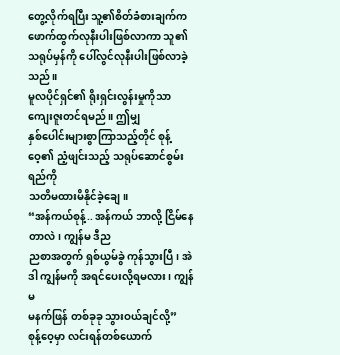တွေ့လိုက်ရပြီး သူ့၏စိတ်ခံစားချက်က
ဖောက်ထွက်လုနီးပါးဖြစ်လာကာ သူ၏သရုပ်မှန်ကို ပေါ်လွင်လုနီးပါးဖြစ်လာခဲ့သည်။
မူလပိုင်ရှင်၏ ရိုးရှင်းလွန်းမှုကိုသာ ကျေးဇူးတင်ရမည်။ ဤမျှ
နှစ်ပေါင်းများစွာကြာသည့်တိုင် စုန့်ဝေ့၏ ညံ့ဖျင်းသည့် သရုပ်ဆောင်စွမ်းရည်ကို
သတိမထားမိနိုင်ခဲ့ချေ။
“အန်ကယ်စုန့်.. အန်ကယ် ဘာလို့ ငြိမ်နေတာလဲ၊ ကျွန်မ ဒီည
ညစာအတွက် ရှစ်ယွမ်ခွဲ ကုန်သွားပြီ၊ အဲဒါ ကျွန်မကို အရင်ပေးလို့ရမလား၊ ကျွန်မ
မနက်ဖြန် တစ်ခုခု သွားဝယ်ချင်လို့”
စုန့်ဝေ့မှာ လင်းရန်တစ်ယောက်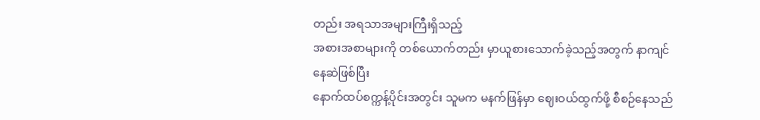တည်း အရသာအများကြီးရှိသည့်
အစားအစာများကို တစ်ယောက်တည်း မှာယူစားသောက်ခဲ့သည့်အတွက် နာကျင်နေဆဲဖြစ်ပြီး
နောက်ထပ်စက္ကန့်ပိုင်းအတွင်း သူမက မနက်ဖြန်မှာ ဈေးဝယ်ထွက်ဖို့ စီစဉ်နေသည်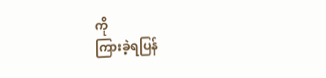ကို
ကြားခဲ့ရပြန်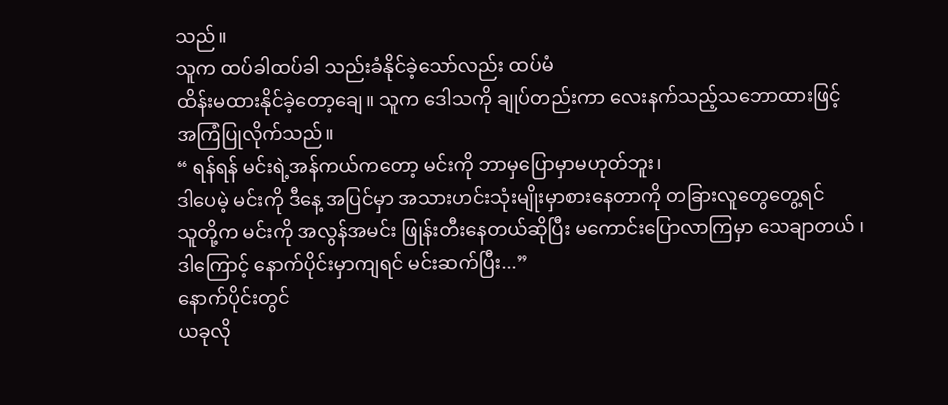သည်။
သူက ထပ်ခါထပ်ခါ သည်းခံနိုင်ခဲ့သော်လည်း ထပ်မံ
ထိန်းမထားနိုင်ခဲ့တော့ချေ။ သူက ဒေါသကို ချုပ်တည်းကာ လေးနက်သည့်သဘောထားဖြင့်
အကြံပြုလိုက်သည်။
“ ရန်ရန် မင်းရဲ့အန်ကယ်ကတော့ မင်းကို ဘာမှပြောမှာမဟုတ်ဘူး၊
ဒါပေမဲ့ မင်းကို ဒီနေ့ အပြင်မှာ အသားဟင်းသုံးမျိုးမှာစားနေတာကို တခြားလူတွေတွေ့ရင်
သူတို့က မင်းကို အလွန်အမင်း ဖြုန်းတီးနေတယ်ဆိုပြီး မကောင်းပြောလာကြမှာ သေချာတယ် ၊
ဒါကြောင့် နောက်ပိုင်းမှာကျရင် မင်းဆက်ပြီး...”
နောက်ပိုင်းတွင်
ယခုလို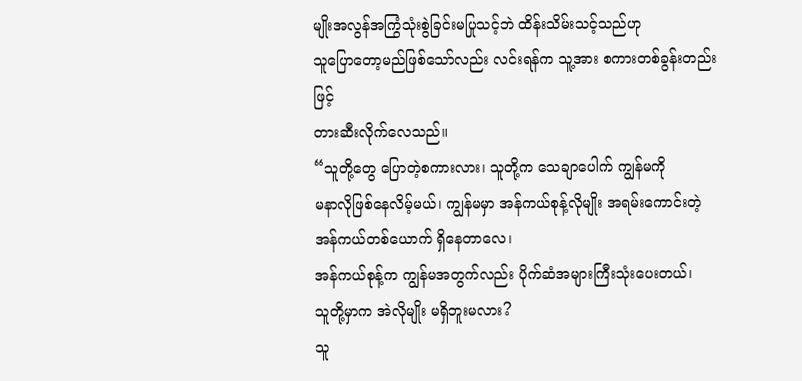မျိုးအလွန်အကြွံသုံးစွဲခြင်းမပြုသင့်ဘဲ ထိန်းသိမ်းသင့်သည်ဟု
သူပြောတော့မည်ဖြစ်သော်လည်း လင်းရန်က သူ့အား စကားတစ်ခွန်းတည်းဖြင့်
တားဆီးလိုက်လေသည်။
“သူတို့တွေ ပြောတဲ့စကားလား၊ သူတို့က သေချာပေါက် ကျွန်မကို
မနာလိုဖြစ်နေလိမ့်မယ်၊ ကျွန်မမှာ အန်ကယ်စုန့်လိုမျိုး အရမ်းကောင်းတဲ့
အန်ကယ်တစ်ယောက် ရှိနေတာလေ၊
အန်ကယ်စုန့်က ကျွန်မအတွက်လည်း ပိုက်ဆံအများကြီးသုံးပေးတယ်၊
သူတို့မှာက အဲလိုမျိုး မရှိဘူးမလား?
သူ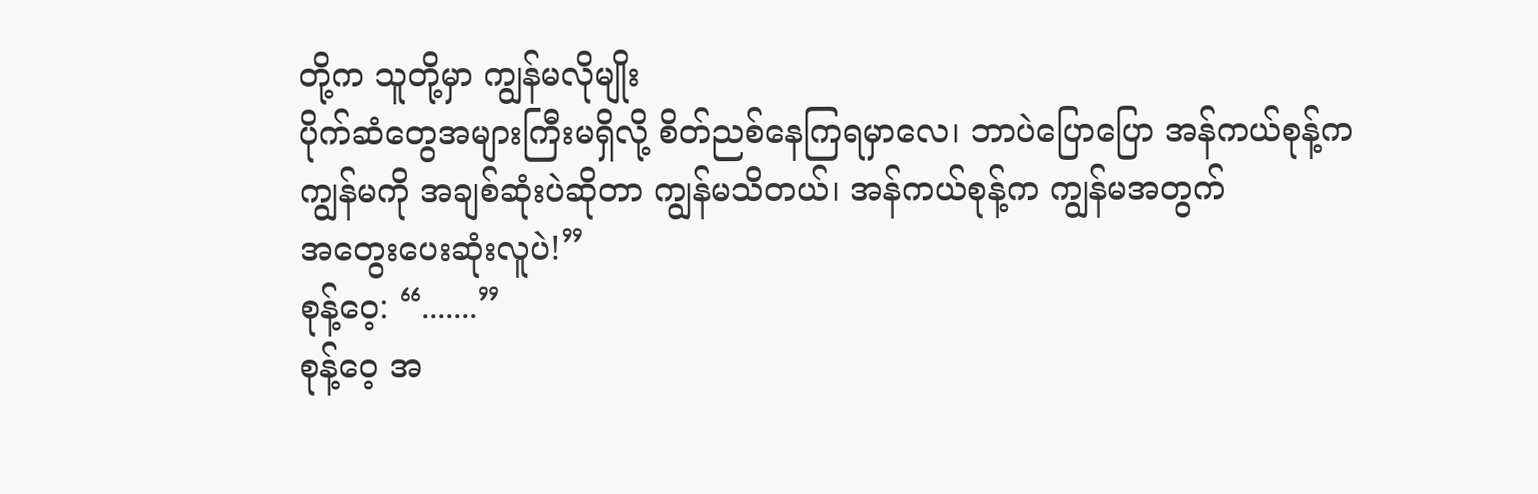တို့က သူတို့မှာ ကျွန်မလိုမျိုး
ပိုက်ဆံတွေအများကြီးမရှိလို့ စိတ်ညစ်နေကြရမှာလေ၊ ဘာပဲပြောပြော အန်ကယ်စုန့်က
ကျွန်မကို အချစ်ဆုံးပဲဆိုတာ ကျွန်မသိတယ်၊ အန်ကယ်စုန့်က ကျွန်မအတွက်
အတွေးပေးဆုံးလူပဲ!”
စုန့်ဝေ့: “.......”
စုန့်ဝေ့ အ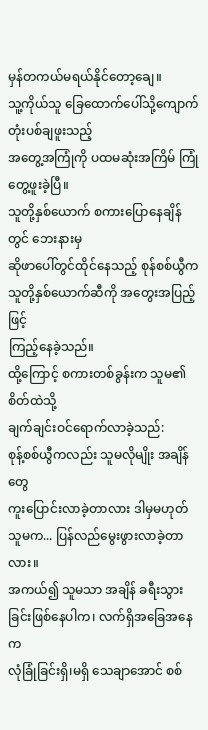မှန်တကယ်မရယ်နိုင်တော့ချေ။
သူ့ကိုယ်သူ ခြေထောက်ပေါ်သို့ကျောက်တုံးပစ်ချဖူးသည့်
အတွေ့အကြုံကို ပထမဆုံးအကြိမ် ကြုံတွေ့ဖူးခဲ့ပြီ။
သူတို့နှစ်ယောက် စကားပြောနေချိန်တွင် ဘေးနားမှ
ဆိုဖာပေါ်တွင်ထိုင်နေသည့် စုန်စစ်ယွီက သူတို့နှစ်ယောက်ဆီကို အတွေးအပြည့်ဖြင့်
ကြည့်နေခဲ့သည်။
ထို့ကြောင့် စကားတစ်ခွန်းက သူမ၏ စိတ်ထဲသို့
ချက်ချင်းဝင်ရောက်လာခဲ့သည်:
စုန့်စစ်ယွီကလည်း သူမလိုမျိုး အချိန်တွေ
ကူးပြောင်းလာခဲ့တာလား ဒါမှမဟုတ် သူမက... ပြန်လည်မွေးဖွားလာခဲ့တာလား။
အကယ်၍ သူမသာ အချိန် ခရီးသွားခြင်းဖြစ်နေပါက၊ လက်ရှိအခြေအနေက
လုံခြုံခြင်းရှိ၊မရှိ သေချာအောင် စစ်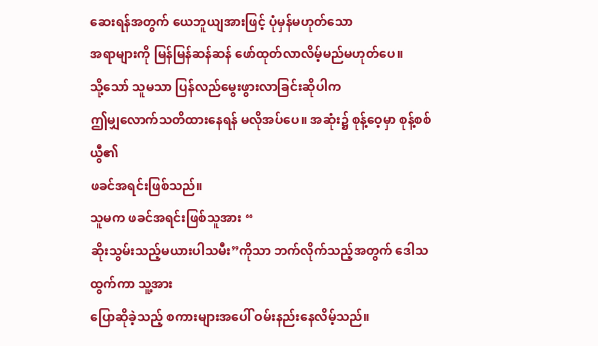ဆေးရန်အတွက် ယေဘူယျအားဖြင့် ပုံမှန်မဟုတ်သော
အရာများကို မြန်မြန်ဆန်ဆန် ဖော်ထုတ်လာလိမ့်မည်မဟုတ်ပေ။
သို့သော် သူမသာ ပြန်လည်မွေးဖွားလာခြင်းဆိုပါက
ဤမျှလောက်သတိထားနေရန် မလိုအပ်ပေ။ အဆုံး၌ စုန့်ဝေ့မှာ စုန့်စစ်ယွီ၏
ဖခင်အရင်းဖြစ်သည်။
သူမက ဖခင်အရင်းဖြစ်သူအား “
ဆိုးသွမ်းသည့်မယားပါသမီး”ကိုသာ ဘက်လိုက်သည့်အတွက် ဒေါသထွက်ကာ သူ့အား
ပြောဆိုခဲ့သည့် စကားများအပေါ် ဝမ်းနည်းနေလိမ့်သည်။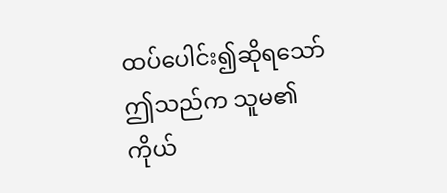ထပ်ပေါင်း၍ဆိုရသော် ဤသည်က သူမ၏
ကိုယ်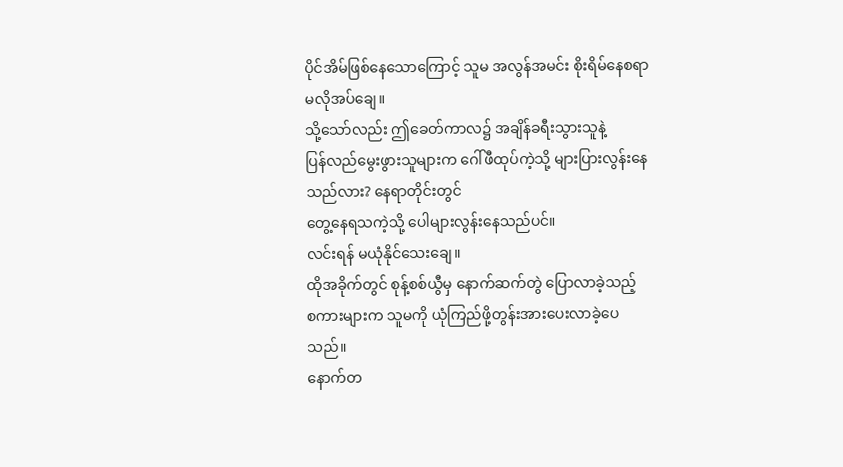ပိုင်အိမ်ဖြစ်နေသောကြောင့် သူမ အလွန်အမင်း စိုးရိမ်နေစရာ မလိုအပ်ချေ။
သို့သော်လည်း ဤခေတ်ကာလ၌ အချိန်ခရီးသွားသူနဲ့
ပြန်လည်မွေးဖွားသူများက ဂေါ်ဖီထုပ်ကဲ့သို့ များပြားလွန်းနေသည်လား? နေရာတိုင်းတွင်
တွေ့နေရသကဲ့သို့ ပေါများလွန်းနေသည်ပင်။
လင်းရန် မယုံနိုင်သေးချေ။
ထိုအခိုက်တွင် စုန့်စစ်ယွီမှ နောက်ဆက်တွဲ ပြောလာခဲ့သည့်
စကားများက သူမကို ယုံကြည်ဖို့တွန်းအားပေးလာခဲ့ပေသည်။
နောက်တ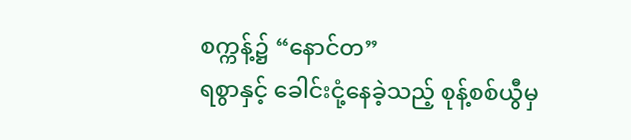စက္ကန့်၌ “နောင်တ”
ရစွာနှင့် ခေါင်းငုံ့နေခဲ့သည့် စုန့်စစ်ယွီမှ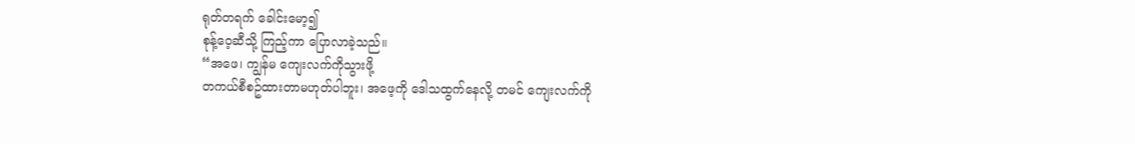ရုတ်တရက် ခေါင်းမော့၍
စုန့်ဝေ့ဆီသို့ ကြည့်ကာ ပြောလာခဲ့သည်။
“အဖေ၊ ကျွန်မ ကျေးလက်ကိုသွားဖို့
တကယ်စီစဥ်ထားတာမဟုတ်ပါဘူး၊ အဖေ့ကို ဒေါသထွက်နေလို့ တမင် ကျေးလက်ကို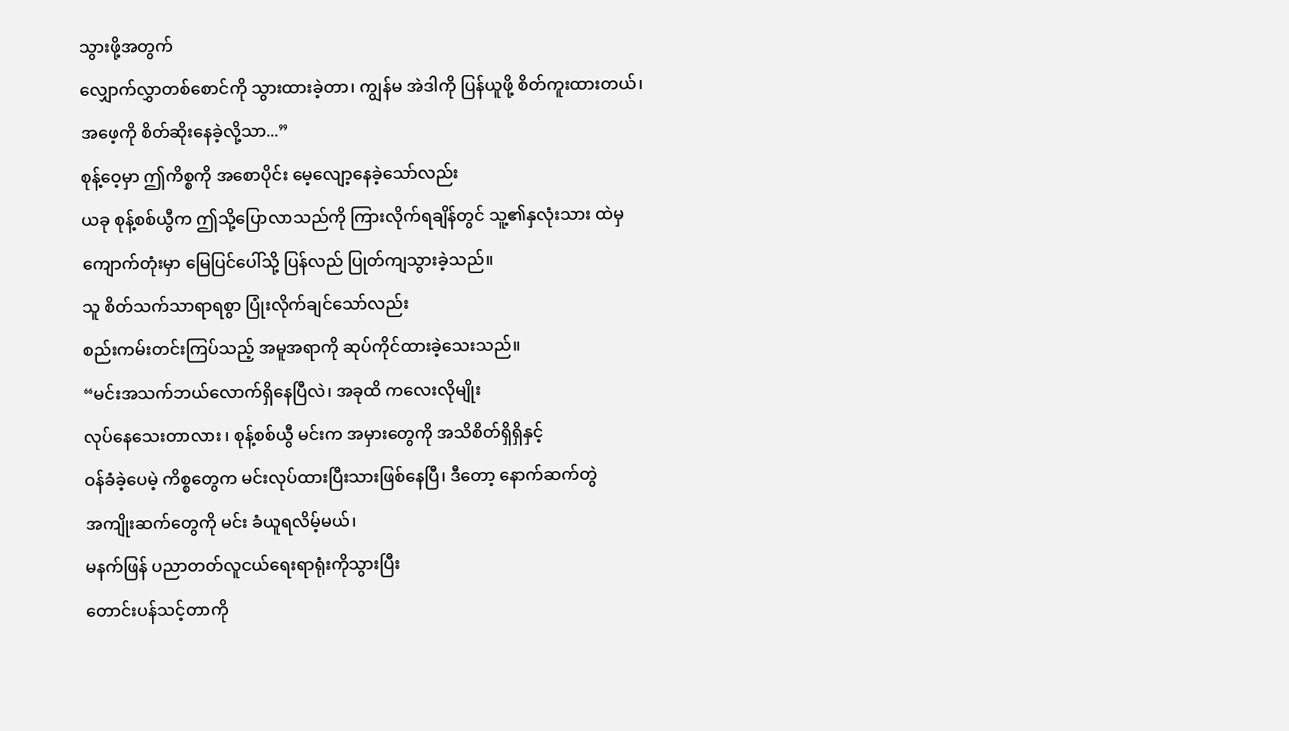သွားဖို့အတွက်
လျှောက်လွှာတစ်စောင်ကို သွားထားခဲ့တာ၊ ကျွန်မ အဲဒါကို ပြန်ယူဖို့ စိတ်ကူးထားတယ်၊
အဖေ့ကို စိတ်ဆိုးနေခဲ့လို့သာ...”
စုန့်ဝေ့မှာ ဤကိစ္စကို အစောပိုင်း မေ့လျော့နေခဲ့သော်လည်း
ယခု စုန့်စစ်ယွီက ဤသို့ပြောလာသည်ကို ကြားလိုက်ရချိန်တွင် သူ့၏နှလုံးသား ထဲမှ
ကျောက်တုံးမှာ မြေပြင်ပေါ်သို့ ပြန်လည် ပြုတ်ကျသွားခဲ့သည်။
သူ စိတ်သက်သာရာရစွာ ပြုံးလိုက်ချင်သော်လည်း
စည်းကမ်းတင်းကြပ်သည့် အမူအရာကို ဆုပ်ကိုင်ထားခဲ့သေးသည်။
“မင်းအသက်ဘယ်လောက်ရှိနေပြီလဲ၊ အခုထိ ကလေးလိုမျိုး
လုပ်နေသေးတာလား ၊ စုန့်စစ်ယွီ မင်းက အမှားတွေကို အသိစိတ်ရှိရှိနှင့်
ဝန်ခံခဲ့ပေမဲ့ ကိစ္စတွေက မင်းလုပ်ထားပြီးသားဖြစ်နေပြီ၊ ဒီတော့ နောက်ဆက်တွဲ
အကျိုးဆက်တွေကို မင်း ခံယူရလိမ့်မယ်၊
မနက်ဖြန် ပညာတတ်လူငယ်ရေးရာရုံးကိုသွားပြီး
တောင်းပန်သင့်တာကို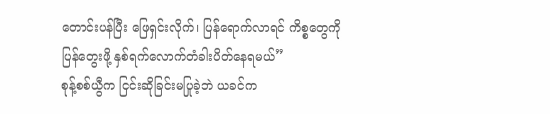တောင်းပန်ပြီး ဖြေရှင်းလိုက်၊ ပြန်ရောက်လာရင် ကိစ္စတွေကို
ပြန်တွေးဖို့ နှစ်ရက်လောက်တံခါးပိတ်နေရမယ်”
စုန့်စစ်ယွီက ငြင်းဆိုခြင်းမပြုခဲ့ဘဲ ယခင်က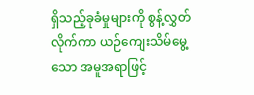ရှိသည့်ခုခံမှုများကို စွန့်လွှတ်လိုက်ကာ ယဉ်ကျေးသိမ်မွေ့သော အမူအရာဖြင့်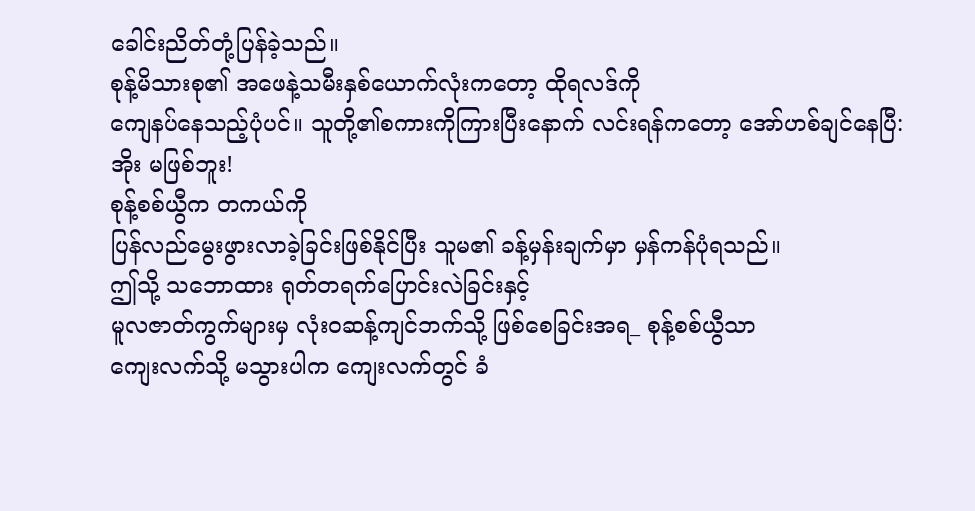ခေါင်းညိတ်တုံ့ပြန်ခဲ့သည်။
စုန့်မိသားစု၏ အဖေနဲ့သမီးနှစ်ယောက်လုံးကတော့ ထိုရလဒ်ကို
ကျေနပ်နေသည့်ပုံပင်။ သူတို့၏စကားကိုကြားပြီးနောက် လင်းရန်ကတော့ အော်ဟစ်ချင်နေပြီ:
အိုး မဖြစ်ဘူး!
စုန့်စစ်ယွီက တကယ်ကို
ပြန်လည်မွေးဖွားလာခဲ့ခြင်းဖြစ်နိုင်ပြီး သူမ၏ ခန့်မှန်းချက်မှာ မှန်ကန်ပုံရသည်။
ဤသို့ သဘောထား ရုတ်တရက်ပြောင်းလဲခြင်းနှင့်
မူလဇာတ်ကွက်များမှ လုံးဝဆန့်ကျင်ဘက်သို့ ဖြစ်စေခြင်းအရ_ စုန့်စစ်ယွီသာ
ကျေးလက်သို့ မသွားပါက ကျေးလက်တွင် ခံ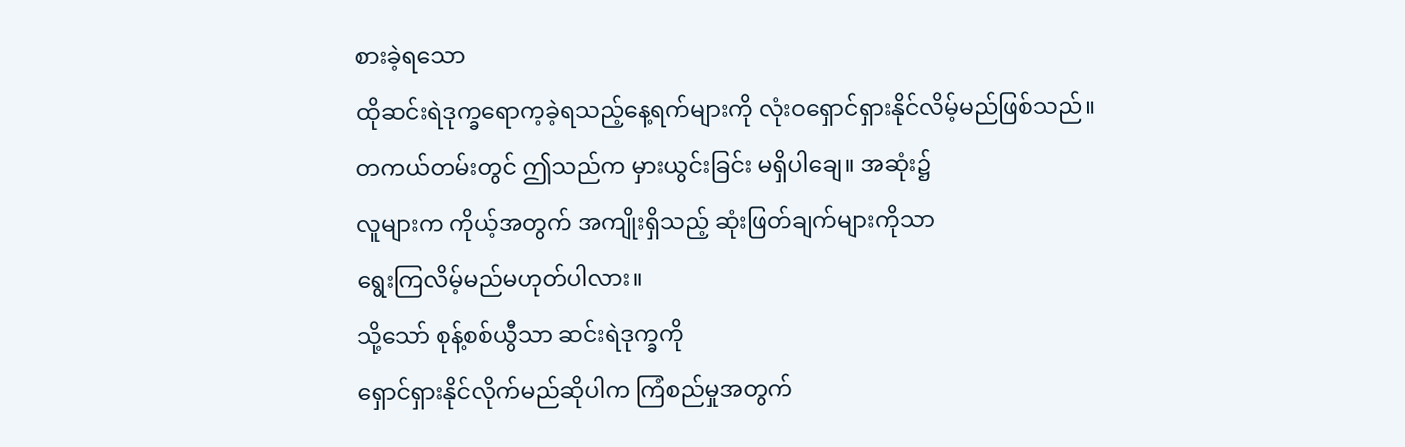စားခဲ့ရသော
ထိုဆင်းရဲဒုက္ခရောက့ခဲ့ရသည့်နေ့ရက်များကို လုံးဝရှောင်ရှားနိုင်လိမ့်မည်ဖြစ်သည်။
တကယ်တမ်းတွင် ဤသည်က မှားယွင်းခြင်း မရှိပါချေ။ အဆုံး၌
လူများက ကိုယ့်အတွက် အကျိုးရှိသည့် ဆုံးဖြတ်ချက်များကိုသာ
ရွေးကြလိမ့်မည်မဟုတ်ပါလား။
သို့သော် စုန့်စစ်ယွီသာ ဆင်းရဲဒုက္ခကို
ရှောင်ရှားနိုင်လိုက်မည်ဆိုပါက ကြံစည်မှုအတွက်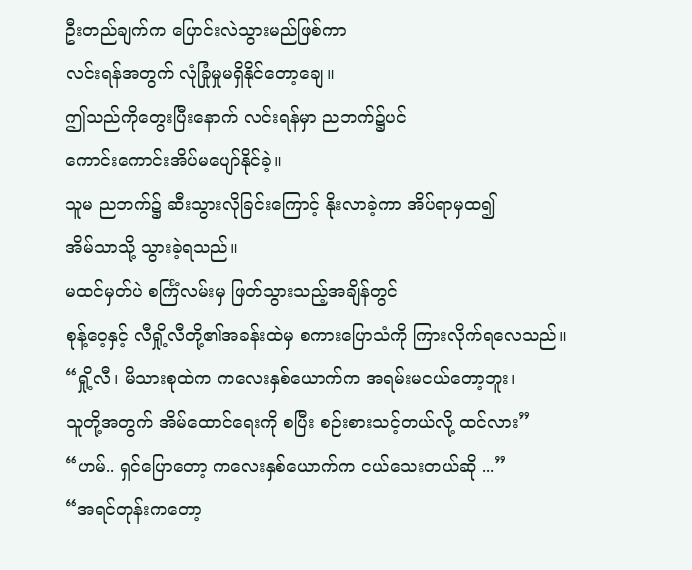ဦးတည်ချက်က ပြောင်းလဲသွားမည်ဖြစ်ကာ
လင်းရန်အတွက် လုံခြုံမှုမရှိနိုင်တော့ချေ။
ဤသည်ကိုတွေးပြီးနောက် လင်းရန်မှာ ညဘက်၌ပင်
ကောင်းကောင်းအိပ်မပျော်နိုင်ခဲ့။
သူမ ညဘက်၌ ဆီးသွားလိုခြင်းကြောင့် နိုးလာခဲ့ကာ အိပ်ရာမှထ၍
အိမ်သာသို့ သွားခဲ့ရသည်။
မထင်မှတ်ပဲ စင်္ကြံလမ်းမှ ဖြတ်သွားသည့်အချိန်တွင်
စုန့်ဝေ့နှင့် လီရှို့လီတို့၏အခန်းထဲမှ စကားပြောသံကို ကြားလိုက်ရလေသည်။
“ရှို့လီ၊ မိသားစုထဲက ကလေးနှစ်ယောက်က အရမ်းမငယ်တော့ဘူး၊
သူတို့အတွက် အိမ်ထောင်ရေးကို စပြီး စဉ်းစားသင့်တယ်လို့ ထင်လား”
“ဟမ်.. ရှင်ပြောတော့ ကလေးနှစ်ယောက်က ငယ်သေးတယ်ဆို ...”
“အရင်တုန်းကတော့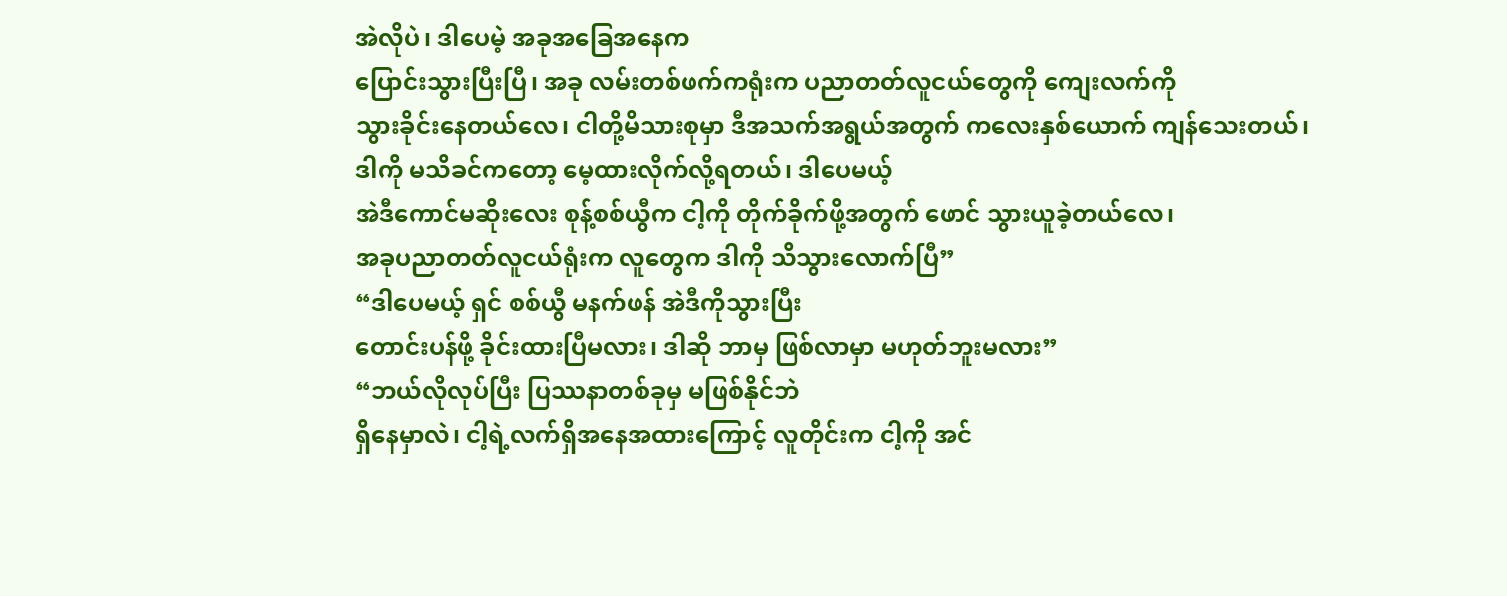အဲလိုပဲ၊ ဒါပေမဲ့ အခုအခြေအနေက
ပြောင်းသွားပြီးပြီ၊ အခု လမ်းတစ်ဖက်ကရုံးက ပညာတတ်လူငယ်တွေကို ကျေးလက်ကို
သွားခိုင်းနေတယ်လေ၊ ငါတို့မိသားစုမှာ ဒီအသက်အရွယ်အတွက် ကလေးနှစ်ယောက် ကျန်သေးတယ်၊
ဒါကို မသိခင်ကတော့ မေ့ထားလိုက်လို့ရတယ်၊ ဒါပေမယ့်
အဲဒီကောင်မဆိုးလေး စုန့်စစ်ယွီက ငါ့ကို တိုက်ခိုက်ဖို့အတွက် ဖောင် သွားယူခဲ့တယ်လေ၊
အခုပညာတတ်လူငယ်ရုံးက လူတွေက ဒါကို သိသွားလောက်ပြီ”
“ဒါပေမယ့် ရှင် စစ်ယွီ မနက်ဖန် အဲဒီကိုသွားပြီး
တောင်းပန်ဖို့ ခိုင်းထားပြီမလား၊ ဒါဆို ဘာမှ ဖြစ်လာမှာ မဟုတ်ဘူးမလား”
“ဘယ်လိုလုပ်ပြီး ပြဿနာတစ်ခုမှ မဖြစ်နိုင်ဘဲ
ရှိနေမှာလဲ၊ ငါ့ရဲ့လက်ရှိအနေအထားကြောင့် လူတိုင်းက ငါ့ကို အင်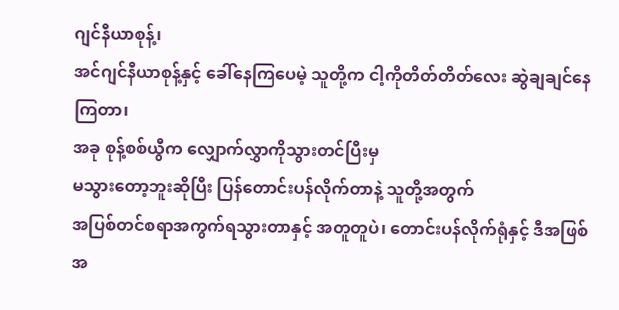ဂျင်နီယာစုန့်၊
အင်ဂျင်နီယာစုန့်နှင့် ခေါ်နေကြပေမဲ့ သူတို့က ငါ့ကိုတိတ်တိတ်လေး ဆွဲချချင်နေကြတာ၊
အခု စုန့်စစ်ယွီက လျှောက်လွှာကိုသွားတင်ပြီးမှ
မသွားတော့ဘူးဆိုပြီး ပြန်တောင်းပန်လိုက်တာနဲ့ သူတို့အတွက်
အပြစ်တင်စရာအကွက်ရသွားတာနှင့် အတူတူပဲ၊ တောင်းပန်လိုက်ရုံနှင့် ဒီအဖြစ်အ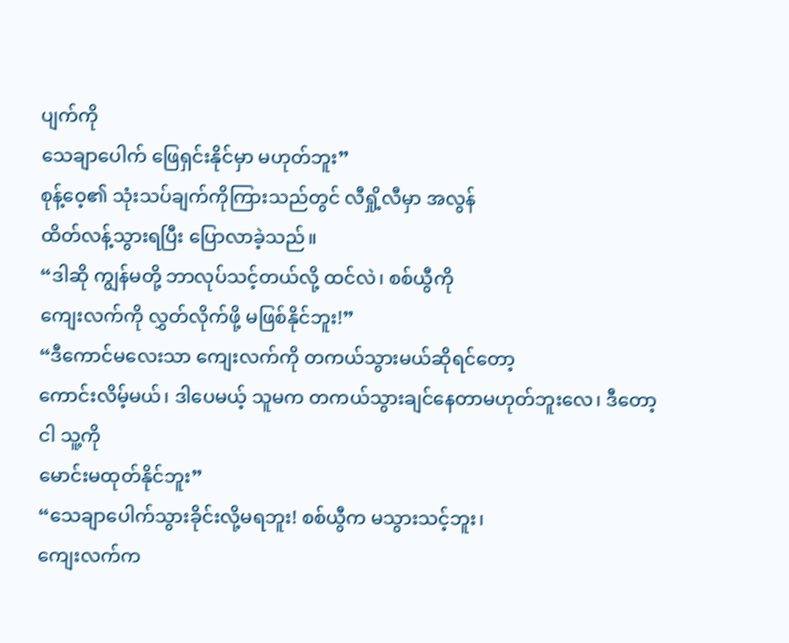ပျက်ကို
သေချာပေါက် ဖြေရှင်းနိုင်မှာ မဟုတ်ဘူး”
စုန့်ဝေ့၏ သုံးသပ်ချက်ကိုကြားသည်တွင် လီရှို့လီမှာ အလွန်
ထိတ်လန့်သွားရပြီး ပြောလာခဲ့သည်။
“ဒါဆို ကျွန်မတို့ ဘာလုပ်သင့်တယ်လို့ ထင်လဲ၊ စစ်ယွီကို
ကျေးလက်ကို လွှတ်လိုက်ဖို့ မဖြစ်နိုင်ဘူး!”
“ဒီကောင်မလေးသာ ကျေးလက်ကို တကယ်သွားမယ်ဆိုရင်တော့
ကောင်းလိမ့်မယ်၊ ဒါပေမယ့် သူမက တကယ်သွားချင်နေတာမဟုတ်ဘူးလေ၊ ဒီတော့ ငါ သူ့ကို
မောင်းမထုတ်နိုင်ဘူး”
“သေချာပေါက်သွားခိုင်းလို့မရဘူး! စစ်ယွီက မသွားသင့်ဘူး၊
ကျေးလက်က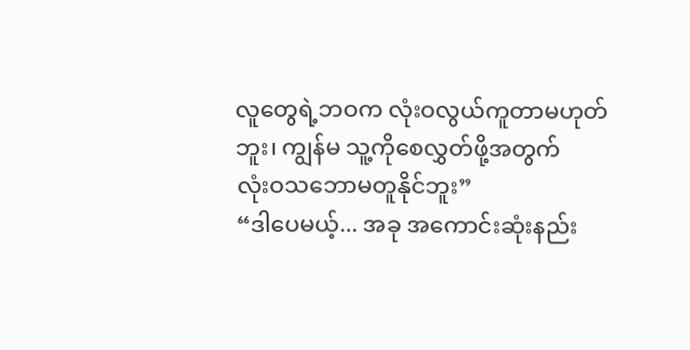လူတွေရဲ့ဘဝက လုံးဝလွယ်ကူတာမဟုတ်ဘူး၊ ကျွန်မ သူ့ကိုစေလွှတ်ဖို့အတွက်
လုံးဝသဘောမတူနိုင်ဘူး”
“ဒါပေမယ့်... အခု အကောင်းဆုံးနည်း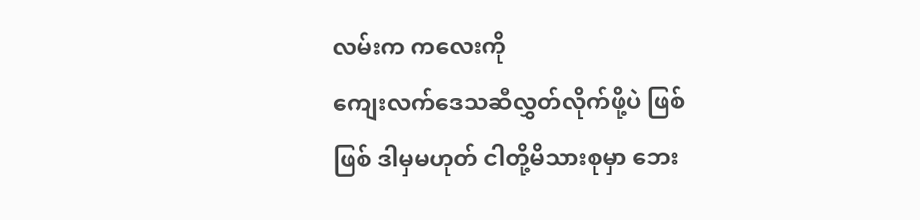လမ်းက ကလေးကို
ကျေးလက်ဒေသဆီလွှတ်လိုက်ဖို့ပဲ ဖြစ်ဖြစ် ဒါမှမဟုတ် ငါတို့မိသားစုမှာ ဘေး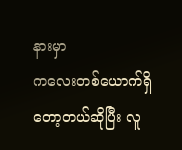နားမှာ
ကလေးတစ်ယောက်ရှိတော့တယ်ဆိုပြီး လူ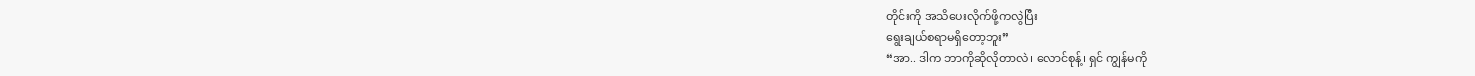တိုင်းကို အသိပေးလိုက်ဖို့ကလွဲပြီး
ရွေးချယ်စရာမရှိတော့ဘူး”
“အာ.. ဒါက ဘာကိုဆိုလိုတာလဲ၊ လောင်စုန့်၊ ရှင် ကျွန်မကို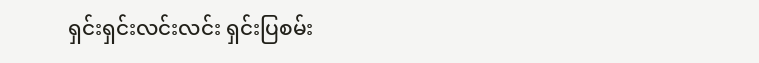ရှင်းရှင်းလင်းလင်း ရှင်းပြစမ်း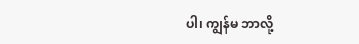ပါ၊ ကျွန်မ ဘာလို့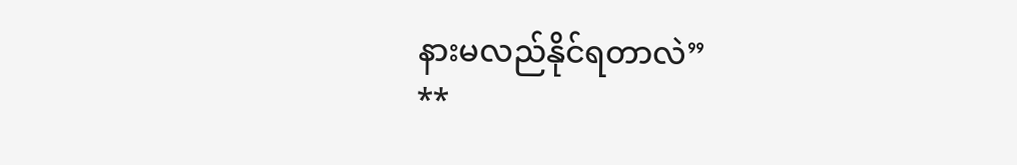နားမလည်နိုင်ရတာလဲ”
**